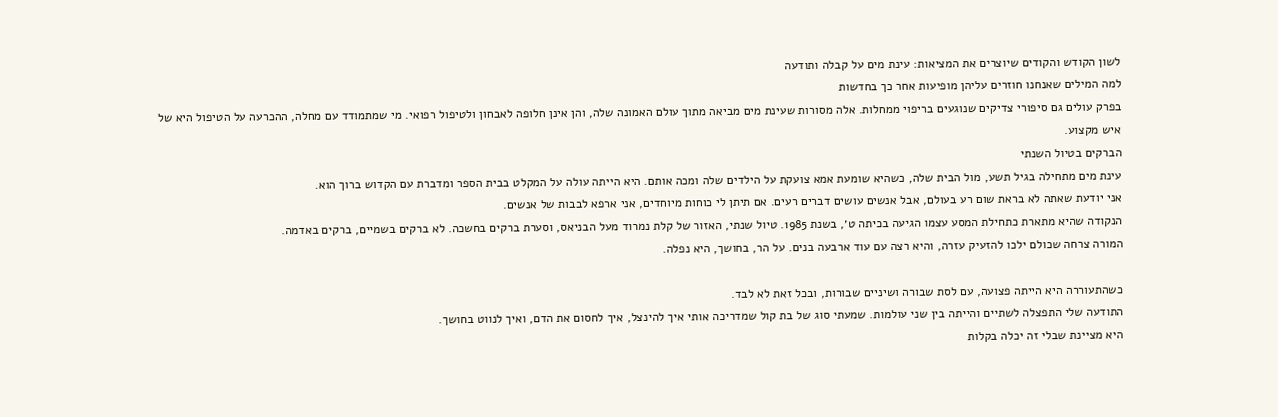לשון הקודש והקודים שיוצרים את המציאות: עינת מים על קבלה ותודעה
למה המילים שאנחנו חוזרים עליהן מופיעות אחר כך בחדשות
בפרק עולים גם סיפורי צדיקים שנוגעים בריפוי ממחלות. אלה מסורות שעינת מים מביאה מתוך עולם האמונה שלה, והן אינן חלופה לאבחון ולטיפול רפואי. מי שמתמודד עם מחלה, ההכרעה על הטיפול היא של איש מקצוע.
הברקים בטיול השנתי
עינת מים מתחילה בגיל תשע, מול הבית שלה, כשהיא שומעת אמא צועקת על הילדים שלה ומכה אותם. היא הייתה עולה על המקלט בבית הספר ומדברת עם הקדוש ברוך הוא.
אני יודעת שאתה לא בראת שום רע בעולם, אבל אנשים עושים דברים רעים. אם תיתן לי כוחות מיוחדים, אני ארפא לבבות של אנשים.
הנקודה שהיא מתארת כתחילת המסע עצמו הגיעה בכיתה ט׳, בשנת 1985. טיול שנתי, האזור של קלת נמרוד מעל הבניאס, וסערת ברקים בחשכה. לא ברקים בשמיים, ברקים באדמה.
המורה צרחה שכולם ילכו להזעיק עזרה, והיא רצה עם עוד ארבעה בנים. על הר, בחושך, היא נפלה.

כשהתעוררה היא הייתה פצועה, עם לסת שבורה ושיניים שבורות, ובכל זאת לא לבד.
התודעה שלי התפצלה לשתיים והייתה בין שני עולמות. שמעתי סוג של בת קול שמדריכה אותי איך להינצל, איך לחסום את הדם, ואיך לנווט בחושך.
היא מציינת שבלי זה יכלה בקלות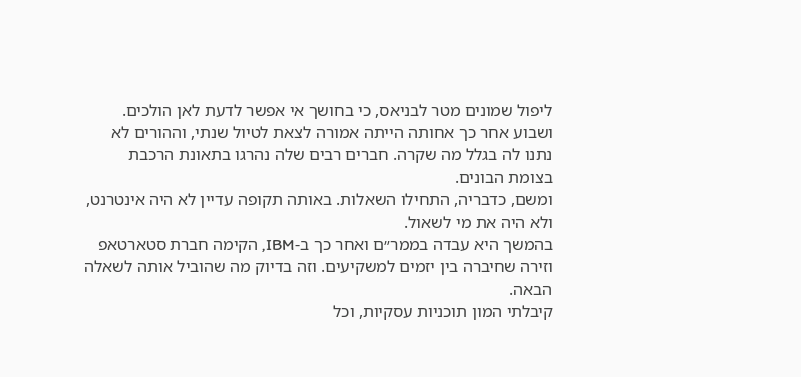ליפול שמונים מטר לבניאס, כי בחושך אי אפשר לדעת לאן הולכים. ושבוע אחר כך אחותה הייתה אמורה לצאת לטיול שנתי, וההורים לא נתנו לה בגלל מה שקרה. חברים רבים שלה נהרגו בתאונת הרכבת בצומת הבונים.
ומשם, כדבריה, התחילו השאלות. באותה תקופה עדיין לא היה אינטרנט, ולא היה את מי לשאול.
בהמשך היא עבדה בממר״ם ואחר כך ב-IBM, הקימה חברת סטארטאפ וזירה שחיברה בין יזמים למשקיעים. וזה בדיוק מה שהוביל אותה לשאלה הבאה.
קיבלתי המון תוכניות עסקיות, וכל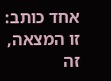אחד כותב: זו המצאה, זה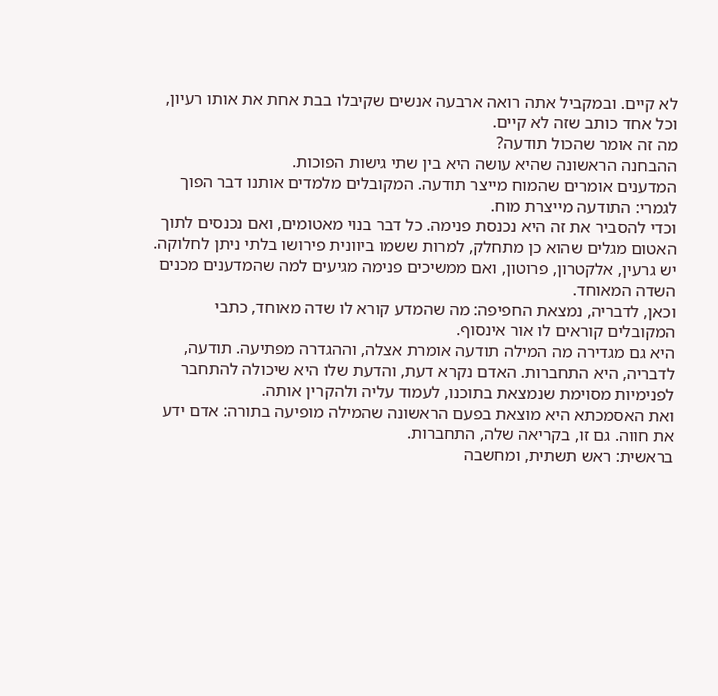לא קיים. ובמקביל אתה רואה ארבעה אנשים שקיבלו בבת אחת את אותו רעיון, וכל אחד כותב שזה לא קיים.
מה זה אומר שהכול תודעה?
ההבחנה הראשונה שהיא עושה היא בין שתי גישות הפוכות.
המדענים אומרים שהמוח מייצר תודעה. המקובלים מלמדים אותנו דבר הפוך לגמרי: התודעה מייצרת מוח.
וכדי להסביר את זה היא נכנסת פנימה. כל דבר בנוי מאטומים, ואם נכנסים לתוך האטום מגלים שהוא כן מתחלק, למרות ששמו ביוונית פירושו בלתי ניתן לחלוקה. יש גרעין, אלקטרון, פרוטון, ואם ממשיכים פנימה מגיעים למה שהמדענים מכנים השדה המאוחד.
וכאן, לדבריה, נמצאת החפיפה: מה שהמדע קורא לו שדה מאוחד, כתבי המקובלים קוראים לו אור אינסוף.
היא גם מגדירה מה המילה תודעה אומרת אצלה, וההגדרה מפתיעה. תודעה, לדבריה, היא התחברות. האדם נקרא דעת, והדעת שלו היא שיכולה להתחבר לפנימיות מסוימת שנמצאת בתוכנו, לעמוד עליה ולהקרין אותה.
ואת האסמכתא היא מוצאת בפעם הראשונה שהמילה מופיעה בתורה: אדם ידע את חווה. גם זו, בקריאה שלה, התחברות.
בראשית: ראש תשתית, ומחשבה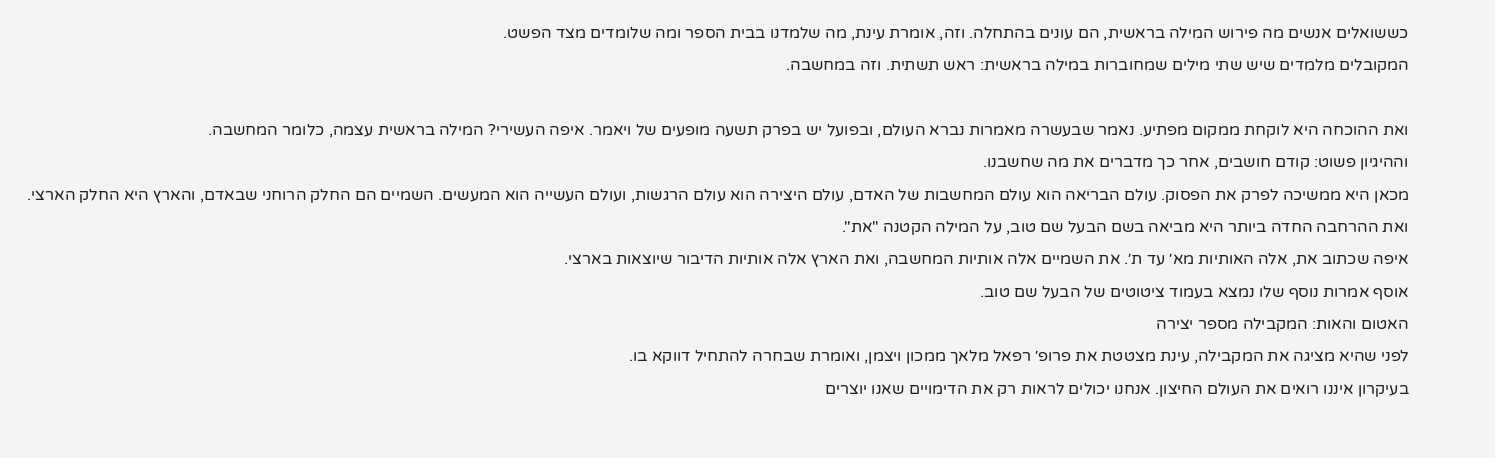כששואלים אנשים מה פירוש המילה בראשית, הם עונים בהתחלה. וזה, אומרת עינת, מה שלמדנו בבית הספר ומה שלומדים מצד הפשט.
המקובלים מלמדים שיש שתי מילים שמחוברות במילה בראשית: ראש תשתית. וזה במחשבה.

ואת ההוכחה היא לוקחת ממקום מפתיע. נאמר שבעשרה מאמרות נברא העולם, ובפועל יש בפרק תשעה מופעים של ויאמר. איפה העשירי? המילה בראשית עצמה, כלומר המחשבה.
וההיגיון פשוט: קודם חושבים, אחר כך מדברים את מה שחשבנו.
מכאן היא ממשיכה לפרק את הפסוק. עולם הבריאה הוא עולם המחשבות של האדם, עולם היצירה הוא עולם הרגשות, ועולם העשייה הוא המעשים. השמיים הם החלק הרוחני שבאדם, והארץ היא החלק הארצי.
ואת ההרחבה החדה ביותר היא מביאה בשם הבעל שם טוב, על המילה הקטנה "את".
איפה שכתוב את, אלה האותיות מא׳ עד ת׳. את השמיים אלה אותיות המחשבה, ואת הארץ אלה אותיות הדיבור שיוצאות בארצי.
אוסף אמרות נוסף שלו נמצא בעמוד ציטוטים של הבעל שם טוב.
האטום והאות: המקבילה מספר יצירה
לפני שהיא מציגה את המקבילה, עינת מצטטת את פרופ׳ רפאל מלאך ממכון ויצמן, ואומרת שבחרה להתחיל דווקא בו.
בעיקרון איננו רואים את העולם החיצון. אנחנו יכולים לראות רק את הדימויים שאנו יוצרים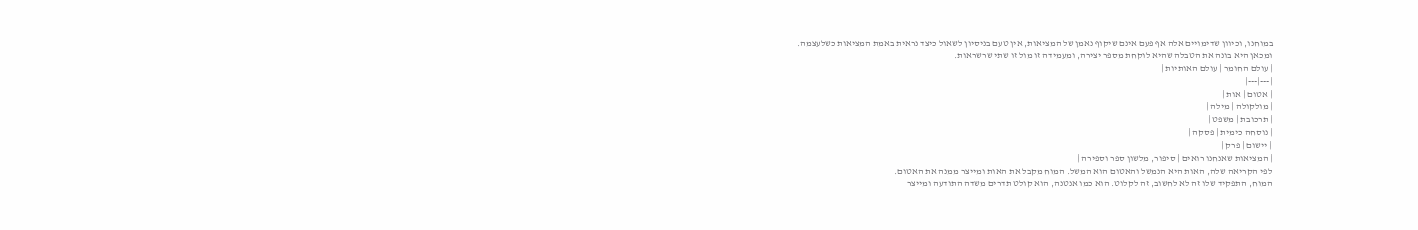במוחנו, וכיוון שדימויים אלה אף פעם אינם שיקוף נאמן של המציאות, אין טעם בניסיון לשאול כיצד נראית באמת המציאות כשלעצמה.
ומכאן היא בונה את הטבלה שהיא לוקחת מספר יצירה, ומעמידה זו מול זו שתי שרשראות.
| עולם החומר | עולם האותיות |
|---|---|
| אטום | אות |
| מולקולה | מילה |
| תרכובת | משפט |
| נוסחה כימית | פסקה |
| יישום | פרק |
| המציאות שאנחנו רואים | סיפור, מלשון ספר וספירה |
לפי הקריאה שלה, האות היא הנמשל והאטום הוא המשל. המוח מקבל את האות ומייצר ממנה את האטום.
המוח, התפקיד שלו זה לא לחשוב, זה לקלוט. הוא כמו אנטנה, הוא קולט תדרים משדה התודעה ומייצר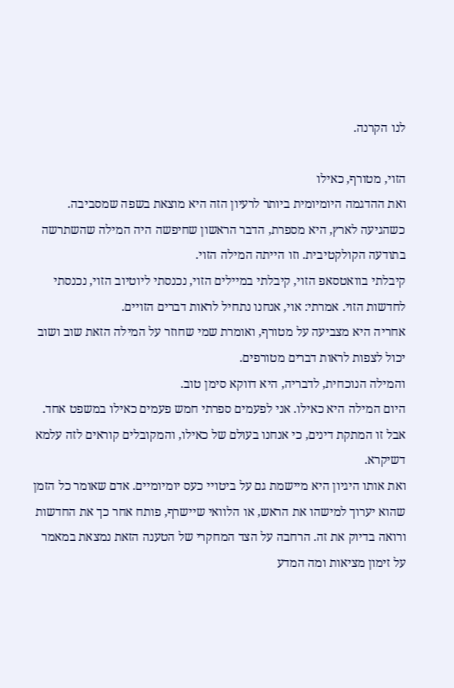לנו הקרנה.

הזוי, מטורף, כאילו
ואת ההדגמה היומיומית ביותר לרעיון הזה היא מוצאת בשפה שמסביבה.
כשהגיעה לארץ, היא מספרת, הדבר הראשון שחיפשה היה המילה שהשתרשה בתודעה הקולקטיבית. וזו הייתה המילה הזוי.
קיבלתי בוואטסאפ הזוי, קיבלתי במיילים הזוי, נכנסתי ליוטיוב הזוי, נכנסתי לחדשות הזוי. אמרתי: אוי, אנחנו נתחיל לראות דברים הזויים.
אחריה היא מצביעה על מטורף, ואומרת שמי שחוזר על המילה הזאת שוב ושוב יכול לצפות לראות דברים מטורפים.
והמילה הנוכחית, לדבריה, היא דווקא סימן טוב.
היום המילה היא כאילו. אני לפעמים ספרתי חמש פעמים כאילו במשפט אחד. אבל זו המתקת דינים, כי אנחנו בעולם של כאילו, והמקובלים קוראים לזה עלמא דשיקרא.
ואת אותו היגיון היא מיישמת גם על ביטויי כעס יומיומיים. אדם שאומר כל הזמן שהוא יערוך למישהו את הראש, או הלוואי שיישרף, פותח אחר כך את החדשות ורואה בדיוק את זה. הרחבה על הצד המחקרי של הטענה הזאת נמצאת במאמר על זימון מציאות ומה המדע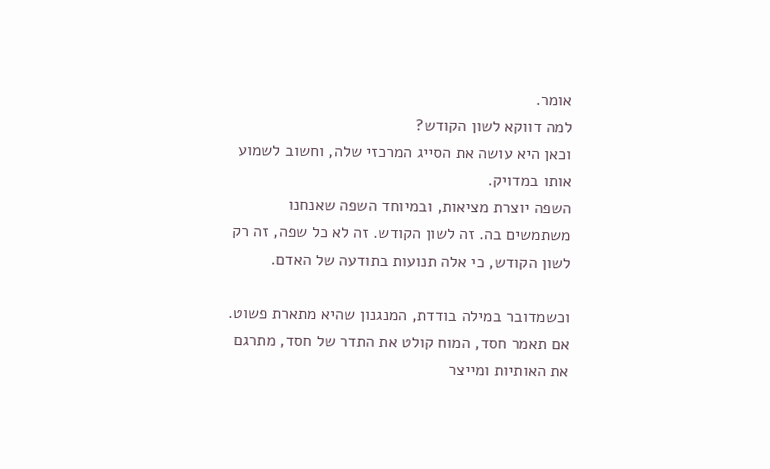אומר.
למה דווקא לשון הקודש?
וכאן היא עושה את הסייג המרכזי שלה, וחשוב לשמוע אותו במדויק.
השפה יוצרת מציאות, ובמיוחד השפה שאנחנו משתמשים בה. זה לשון הקודש. זה לא כל שפה, זה רק לשון הקודש, כי אלה תנועות בתודעה של האדם.

וכשמדובר במילה בודדת, המנגנון שהיא מתארת פשוט. אם תאמר חסד, המוח קולט את התדר של חסד, מתרגם את האותיות ומייצר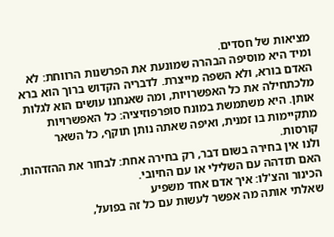מציאות של חסדים.
ומיד היא מוסיפה הבהרה שמונעת את הפרשנות הרווחת: לא האדם בורא, ולא השפה מייצרת. לדבריה הקדוש ברוך הוא ברא מלכתחילה את כל האפשרויות, ומה שאנחנו עושים הוא לגלות אותן. היא משתמשת במונח סופרפוזיציה: כל האפשרויות מתקיימות בו זמנית, ואיפה שאתה נותן תוקף, כל השאר קורסות.
ולנו אין בחירה בשום דבר, רק בחירה אחת: לבחור את ההזדהות. האם תזדהה עם השלילי או עם החיובי.
הכינור והצ'לו: איך אדם אחד משפיע
שאלתי אותה מה אפשר לעשות עם כל זה בפועל,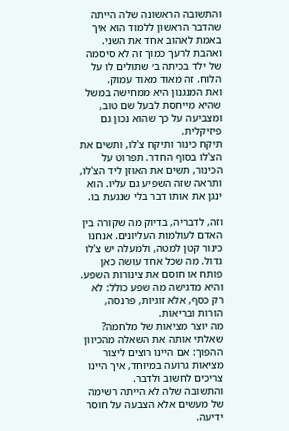והתשובה הראשונה שלה הייתה שהדבר הראשון ללמוד הוא איך באמת לאהוב אחד את השני.
ואהבת לרעך כמוך זה לא סיסמה של ילד בכיתה ב׳ שתולים לו על הלוח. זה מאוד מאוד עמוק.
ואת המנגנון היא ממחישה במשל שהיא מייחסת לבעל שם טוב, ומצביעה על כך שהוא נכון גם פיזיקלית.
תיקח כינור ותיקח צ'לו, ותשים את הצ'לו בסוף החדר. תפרוט על הכינור, תשים את האוזן ליד הצ'לו, ותראה שזה השפיע גם עליו. הוא ינגן את אותו דבר בלי שנגעת בו.

וזה, לדבריה, בדיוק מה שקורה בין האדם לעולמות העליונים. אנחנו כינור קטן למטה, ולמעלה יש צ'לו גדול. מה שכל אחד עושה כאן פותח או חוסם את צינורות השפע.
והיא מדגישה מה שפע כולל: לא רק כסף, אלא זוגיות, פרנסה, הורות ובריאות.
מה יוצר מציאות של מלחמה?
שאלתי אותה את השאלה מהכיוון ההפוך: אם היינו רוצים ליצור מציאות גרועה במיוחד, איך היינו צריכים לחשוב ולדבר.
והתשובה שלה לא הייתה רשימה של מעשים אלא הצבעה על חוסר ידיעה.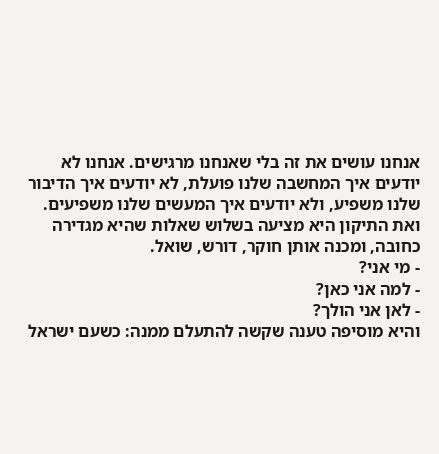אנחנו עושים את זה בלי שאנחנו מרגישים. אנחנו לא יודעים איך המחשבה שלנו פועלת, לא יודעים איך הדיבור שלנו משפיע, ולא יודעים איך המעשים שלנו משפיעים.
ואת התיקון היא מציעה בשלוש שאלות שהיא מגדירה כחובה, ומכנה אותן חוקר, דורש, שואל.
- מי אני?
- למה אני כאן?
- לאן אני הולך?
והיא מוסיפה טענה שקשה להתעלם ממנה: כשעם ישראל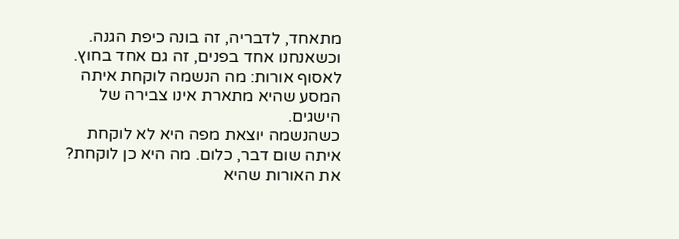מתאחד, לדבריה, זה בונה כיפת הגנה. וכשאנחנו אחד בפנים, זה גם אחד בחוץ.
לאסוף אורות: מה הנשמה לוקחת איתה
המסע שהיא מתארת אינו צבירה של הישגים.
כשהנשמה יוצאת מפה היא לא לוקחת איתה שום דבר, כלום. מה היא כן לוקחת? את האורות שהיא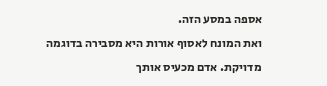אספה במסע הזה.
ואת המונח לאסוף אורות היא מסבירה בדוגמה מדויקת. אדם מכעיס אותך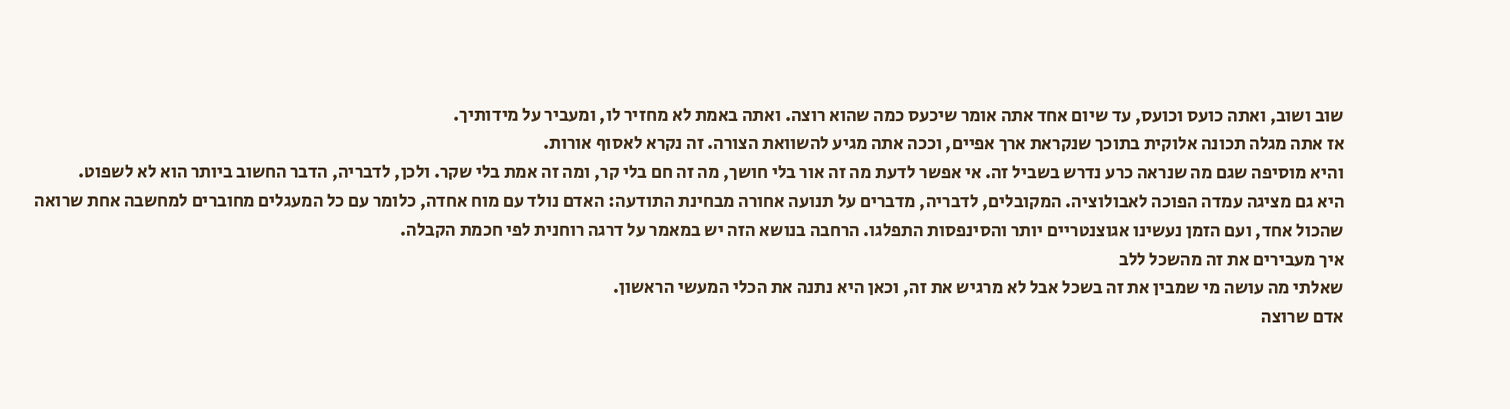שוב ושוב, ואתה כועס וכועס, עד שיום אחד אתה אומר שיכעס כמה שהוא רוצה. ואתה באמת לא מחזיר לו, ומעביר על מידותיך.
אז אתה מגלה תכונה אלוקית בתוכך שנקראת ארך אפיים, וככה אתה מגיע להשוואת הצורה. זה נקרא לאסוף אורות.
והיא מוסיפה שגם מה שנראה כרע נדרש בשביל זה. אי אפשר לדעת מה זה אור בלי חושך, מה זה חם בלי קר, ומה זה אמת בלי שקר. ולכן, לדבריה, הדבר החשוב ביותר הוא לא לשפוט.
היא גם מציגה עמדה הפוכה לאבולוציה. המקובלים, לדבריה, מדברים על תנועה אחורה מבחינת התודעה: האדם נולד עם מוח אחדה, כלומר עם כל המעגלים מחוברים למחשבה אחת שרואה שהכול אחד, ועם הזמן נעשינו אגוצנטריים יותר והסינפסות התפלגו. הרחבה בנושא הזה יש במאמר על דרגה רוחנית לפי חכמת הקבלה.
איך מעבירים את זה מהשכל ללב
שאלתי מה עושה מי שמבין את זה בשכל אבל לא מרגיש את זה, וכאן היא נתנה את הכלי המעשי הראשון.
אדם שרוצה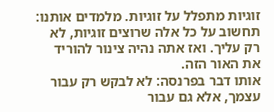זוגיות מתפלל על זוגיות. מלמדים אותנו: תחשוב על כל אלה שרוצים זוגיות, לא רק עליך. ואז אתה נהיה צינור להוריד את האור הזה.
אותו דבר בפרנסה: לא לבקש רק עבור עצמך, אלא גם עבור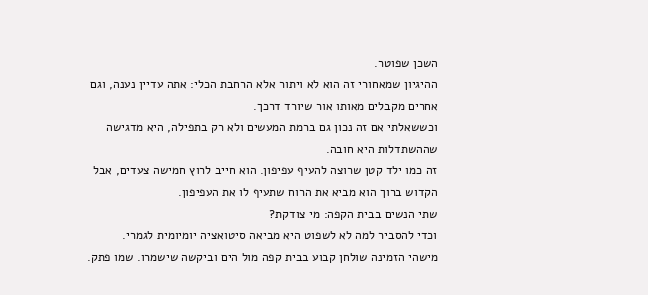השכן שפוטר.
ההיגיון שמאחורי זה הוא לא ויתור אלא הרחבת הכלי: אתה עדיין נענה, וגם אחרים מקבלים מאותו אור שיורד דרכך.
וכששאלתי אם זה נכון גם ברמת המעשים ולא רק בתפילה, היא מדגישה שההשתדלות היא חובה.
זה כמו ילד קטן שרוצה להעיף עפיפון. הוא חייב לרוץ חמישה צעדים, אבל הקדוש ברוך הוא מביא את הרוח שתעיף לו את העפיפון.
שתי הנשים בבית הקפה: מי צודקת?
וכדי להסביר למה לא לשפוט היא מביאה סיטואציה יומיומית לגמרי.
מישהי הזמינה שולחן קבוע בבית קפה מול הים וביקשה שישמרו. שמו פתק.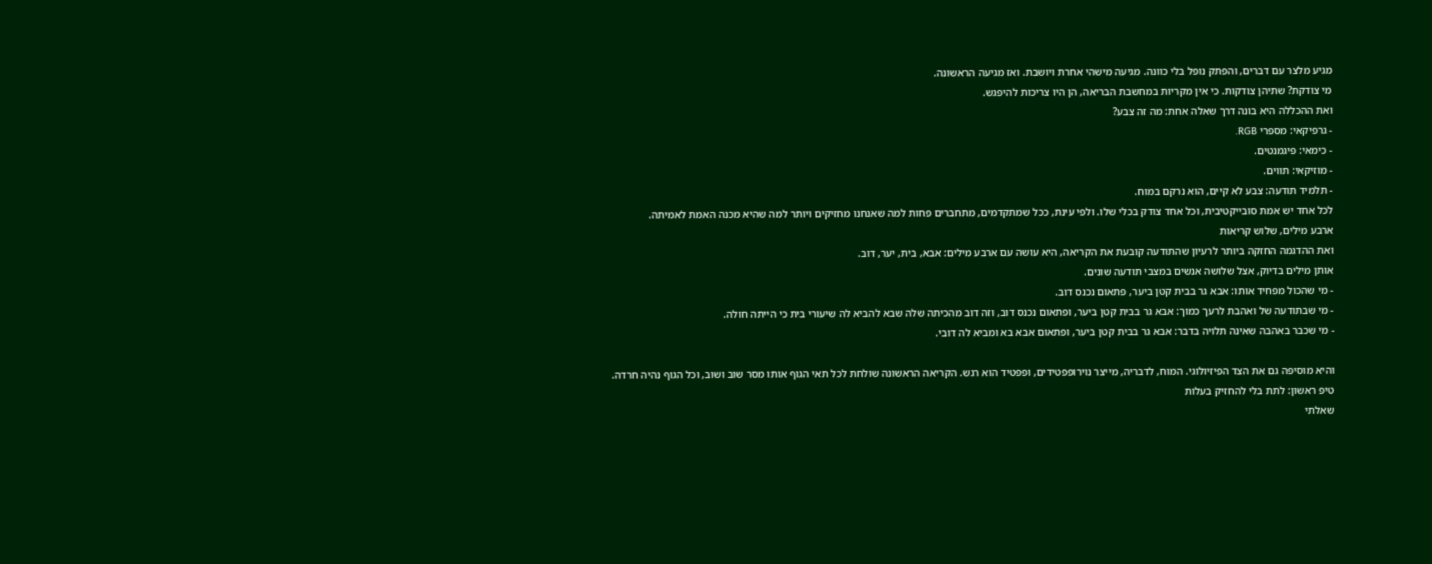מגיע מלצר עם דברים, והפתק נופל בלי כוונה. מגיעה מישהי אחרת ויושבת. ואז מגיעה הראשונה.
מי צודקת? שתיהן צודקות. כי אין מקריות במחשבת הבריאה, הן היו צריכות להיפגש.
ואת ההכללה היא בונה דרך שאלה אחת: מה זה צבע?
- גרפיקאי: מספרי RGB.
- כימאי: פיגמנטים.
- מוזיקאי: תווים.
- תלמיד תודעה: צבע לא קיים, הוא נרקם במוח.
לכל אחד יש אמת סובייקטיבית, וכל אחד צודק בכלי שלו. ולפי עינת, ככל שמתקדמים, מתחברים פחות למה שאנחנו מחזיקים ויותר למה שהיא מכנה האמת לאמיתה.
ארבע מילים, שלוש קריאות
ואת ההדגמה החזקה ביותר לרעיון שהתודעה קובעת את הקריאה, היא עושה עם ארבע מילים: אבא, בית, יער, דוב.
אותן מילים בדיוק, אצל שלושה אנשים במצבי תודעה שונים.
- מי שהכול מפחיד אותו: אבא גר בבית קטן ביער, פתאום נכנס דוב.
- מי שבתודעה של ואהבת לרעך כמוך: אבא גר בבית קטן ביער, ופתאום נכנס דוב, וזה דוב מהכיתה שלה שבא להביא לה שיעורי בית כי הייתה חולה.
- מי שכבר באהבה שאינה תלויה בדבר: אבא גר בבית קטן ביער, ופתאום אבא בא ומביא לה דובי.

והיא מוסיפה גם את הצד הפיזיולוגי. המוח, לדבריה, מייצר נוירופפטידים, ופפטיד הוא רגש. הקריאה הראשונה שולחת לכל תאי הגוף אותו מסר שוב ושוב, וכל הגוף נהיה חרדה.
טיפ ראשון: לתת בלי להחזיק בעלות
שאלתי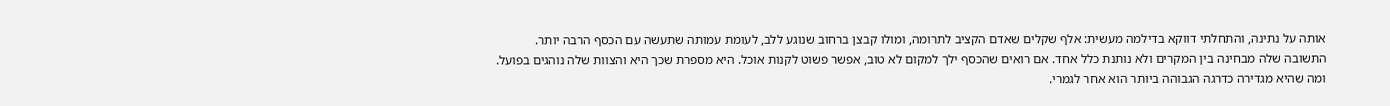אותה על נתינה, והתחלתי דווקא בדילמה מעשית: אלף שקלים שאדם הקציב לתרומה, ומולו קבצן ברחוב שנוגע ללב, לעומת עמותה שתעשה עם הכסף הרבה יותר.
התשובה שלה מבחינה בין המקרים ולא נותנת כלל אחד. אם רואים שהכסף ילך למקום לא טוב, אפשר פשוט לקנות אוכל. היא מספרת שכך היא והצוות שלה נוהגים בפועל.
ומה שהיא מגדירה כדרגה הגבוהה ביותר הוא אחר לגמרי.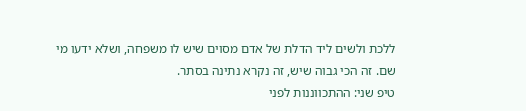ללכת ולשים ליד הדלת של אדם מסוים שיש לו משפחה, ושלא ידעו מי שם. זה הכי גבוה שיש, זה נקרא נתינה בסתר.
טיפ שני: ההתכווננות לפני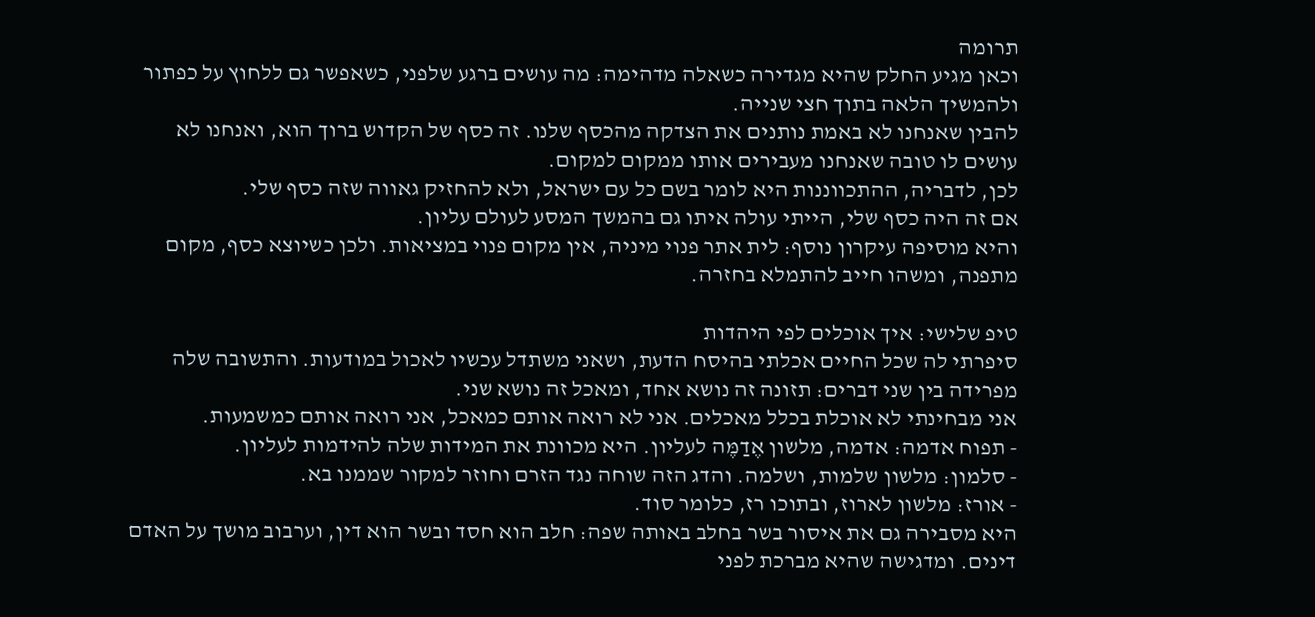תרומה
וכאן מגיע החלק שהיא מגדירה כשאלה מדהימה: מה עושים ברגע שלפני, כשאפשר גם ללחוץ על כפתור ולהמשיך הלאה בתוך חצי שנייה.
להבין שאנחנו לא באמת נותנים את הצדקה מהכסף שלנו. זה כסף של הקדוש ברוך הוא, ואנחנו לא עושים לו טובה שאנחנו מעבירים אותו ממקום למקום.
לכן, לדבריה, ההתכווננות היא לומר בשם כל עם ישראל, ולא להחזיק גאווה שזה כסף שלי.
אם זה היה כסף שלי, הייתי עולה איתו גם בהמשך המסע לעולם עליון.
והיא מוסיפה עיקרון נוסף: לית אתר פנוי מיניה, אין מקום פנוי במציאות. ולכן כשיוצא כסף, מקום מתפנה, ומשהו חייב להתמלא בחזרה.

טיפ שלישי: איך אוכלים לפי היהדות
סיפרתי לה שכל החיים אכלתי בהיסח הדעת, ושאני משתדל עכשיו לאכול במודעות. והתשובה שלה מפרידה בין שני דברים: תזונה זה נושא אחד, ומאכל זה נושא שני.
אני מבחינתי לא אוכלת בכלל מאכלים. אני לא רואה אותם כמאכל, אני רואה אותם כמשמעות.
- תפוח אדמה: אדמה, מלשון אֶדַמֶּה לעליון. היא מכוונת את המידות שלה להידמות לעליון.
- סלמון: מלשון שלמות, ושלמה. והדג הזה שוחה נגד הזרם וחוזר למקור שממנו בא.
- אורז: מלשון לארוז, ובתוכו רז, כלומר סוד.
היא מסבירה גם את איסור בשר בחלב באותה שפה: חלב הוא חסד ובשר הוא דין, וערבוב מושך על האדם דינים. ומדגישה שהיא מברכת לפני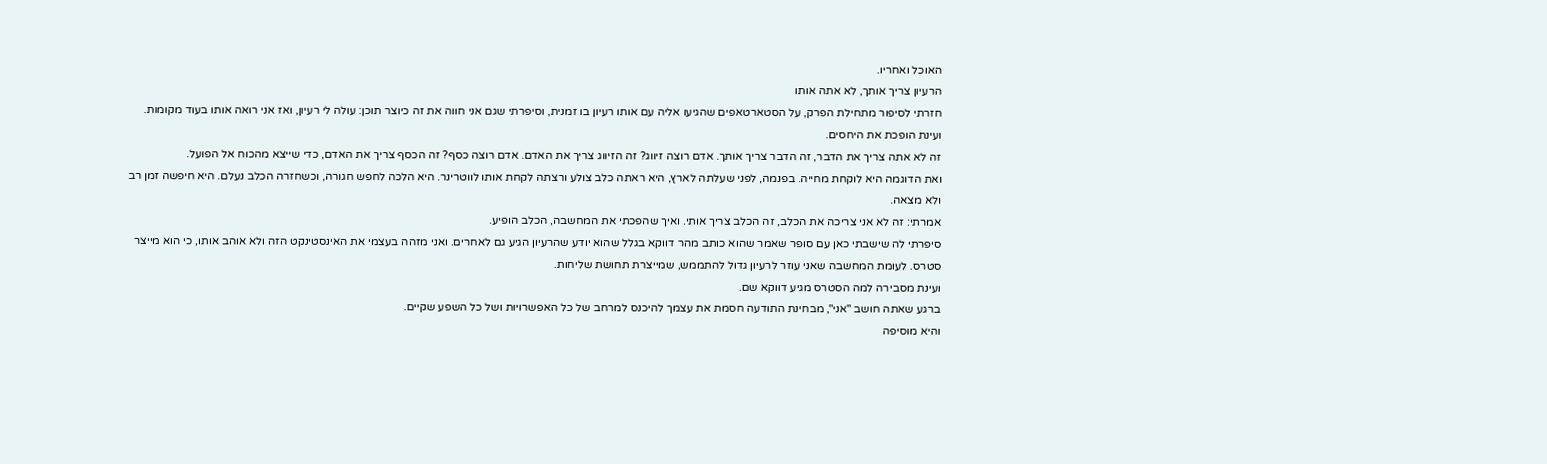האוכל ואחריו.
הרעיון צריך אותך, לא אתה אותו
חזרתי לסיפור מתחילת הפרק, על הסטארטאפים שהגיעו אליה עם אותו רעיון בו זמנית, וסיפרתי שגם אני חווה את זה כיוצר תוכן: עולה לי רעיון, ואז אני רואה אותו בעוד מקומות.
ועינת הופכת את היחסים.
זה לא אתה צריך את הדבר, זה הדבר צריך אותך. אדם רוצה זיווג? זה הזיווג צריך את האדם. אדם רוצה כסף? זה הכסף צריך את האדם, כדי שייצא מהכוח אל הפועל.
ואת הדוגמה היא לוקחת מחייה. בפנמה, לפני שעלתה לארץ, היא ראתה כלב צולע ורצתה לקחת אותו לווטרינר. היא הלכה לחפש חגורה, וכשחזרה הכלב נעלם. היא חיפשה זמן רב ולא מצאה.
אמרתי: זה לא אני צריכה את הכלב, זה הכלב צריך אותי. ואיך שהפכתי את המחשבה, הכלב הופיע.
סיפרתי לה שישבתי כאן עם סופר שאמר שהוא כותב מהר דווקא בגלל שהוא יודע שהרעיון הגיע גם לאחרים. ואני מזהה בעצמי את האינסטינקט הזה ולא אוהב אותו, כי הוא מייצר סטרס. לעומת המחשבה שאני עוזר לרעיון גדול להתממש, שמייצרת תחושת שליחות.
ועינת מסבירה למה הסטרס מגיע דווקא שם.
ברגע שאתה חושב "אני", מבחינת התודעה חסמת את עצמך להיכנס למרחב של כל האפשרויות ושל כל השפע שקיים.
והיא מוסיפה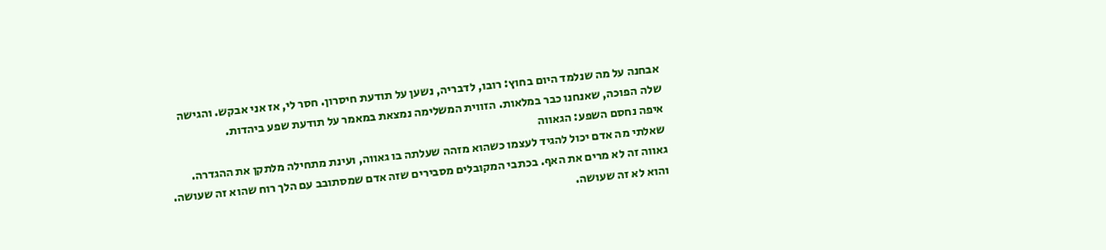אבחנה על מה שנלמד היום בחוץ: רובו, לדבריה, נשען על תודעת חיסרון. חסר לי, אז אני אבקש. והגישה שלה הפוכה, שאנחנו כבר במלאות. הזווית המשלימה נמצאת במאמר על תודעת שפע ביהדות.
איפה נחסם השפע: הגאווה
שאלתי מה אדם יכול להגיד לעצמו כשהוא מזהה שעלתה בו גאווה, ועינת מתחילה מלתקן את ההגדרה.
גאווה זה לא מרים את האף. בכתבי המקובלים מסבירים שזה אדם שמסתובב עם הלך רוח שהוא זה שעושה. והוא לא זה שעושה.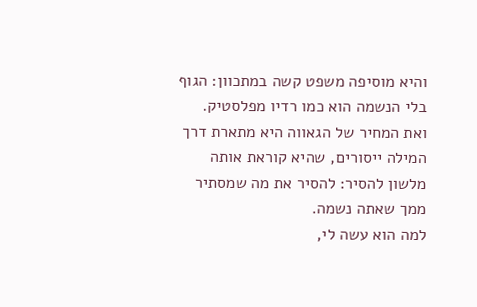והיא מוסיפה משפט קשה במתכוון: הגוף בלי הנשמה הוא כמו רדיו מפלסטיק.
ואת המחיר של הגאווה היא מתארת דרך המילה ייסורים, שהיא קוראת אותה מלשון להסיר: להסיר את מה שמסתיר ממך שאתה נשמה.
למה הוא עשה לי,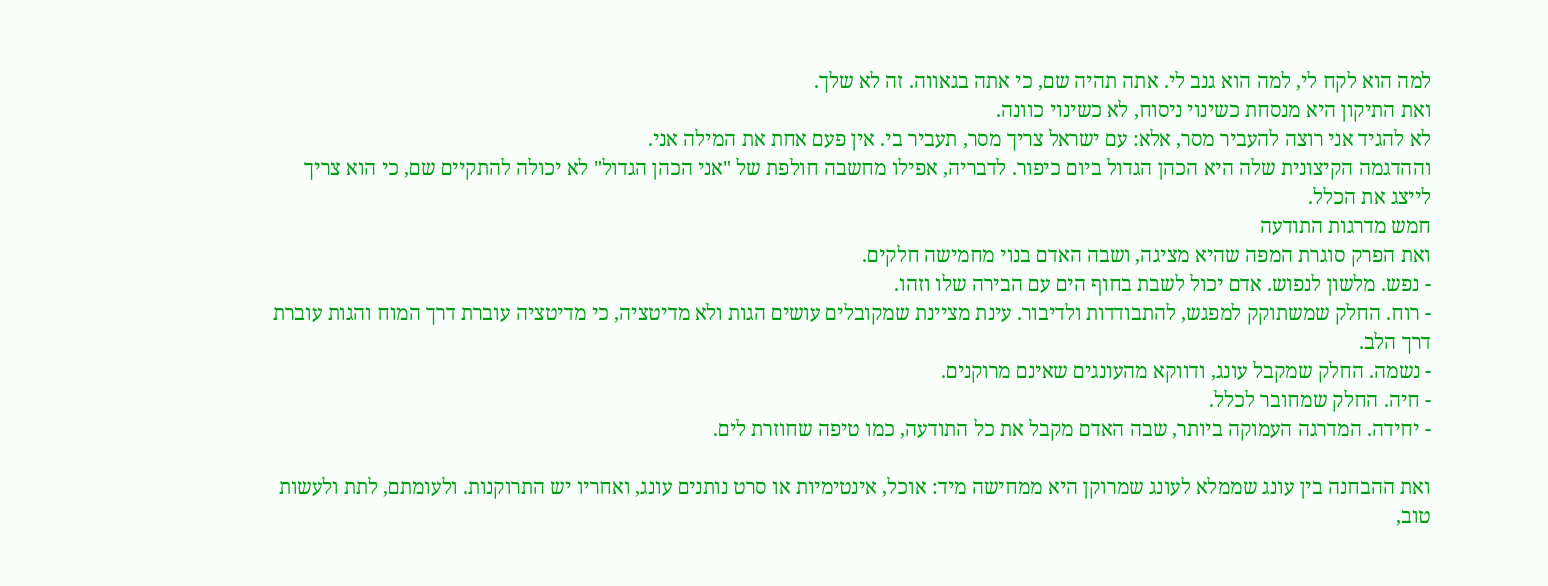למה הוא לקח לי, למה הוא גנב לי. אתה תהיה שם, כי אתה בגאווה. זה לא שלך.
ואת התיקון היא מנסחת כשינוי ניסוח, לא כשינוי כוונה.
לא להגיד אני רוצה להעביר מסר, אלא: עם ישראל צריך מסר, תעביר בי. אין פעם אחת את המילה אני.
וההדגמה הקיצונית שלה היא הכהן הגדול ביום כיפור. לדבריה, אפילו מחשבה חולפת של "אני הכהן הגדול" לא יכולה להתקיים שם, כי הוא צריך לייצג את הכלל.
חמש מדרגות התודעה
ואת הפרק סוגרת המפה שהיא מציגה, ושבה האדם בנוי מחמישה חלקים.
- נפש. מלשון לנפוש. אדם יכול לשבת בחוף הים עם הבירה שלו וזהו.
- רוח. החלק שמשתוקק למפגש, להתבודדות ולדיבור. עינת מציינת שמקובלים עושים הגות ולא מדיטציה, כי מדיטציה עוברת דרך המוח והגות עוברת דרך הלב.
- נשמה. החלק שמקבל עונג, ודווקא מהעונגים שאינם מרוקנים.
- חיה. החלק שמחובר לכלל.
- יחידה. המדרגה העמוקה ביותר, שבה האדם מקבל את כל התודעה, כמו טיפה שחוזרת לים.

ואת ההבחנה בין עונג שממלא לעונג שמרוקן היא ממחישה מיד: אוכל, אינטימיות או סרט נותנים עונג, ואחריו יש התרוקנות. ולעומתם, לתת ולעשות טוב,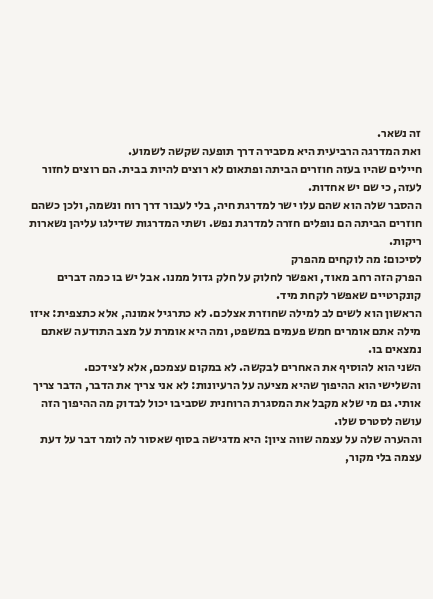זה נשאר.
ואת המדרגה הרביעית היא מסבירה דרך תופעה שקשה לשמוע.
חיילים שהיו בעזה חוזרים הביתה ופתאום לא רוצים להיות בבית. הם רוצים לחזור לעזה, כי שם יש אחדות.
ההסבר שלה הוא שהם עלו ישר למדרגת חיה, בלי לעבור דרך רוח ונשמה, ולכן כשהם חוזרים הביתה הם נופלים חזרה למדרגת נפש. ושתי המדרגות שדילגו עליהן נשארות ריקות.
לסיכום: מה לוקחים מהפרק
הפרק הזה רחב מאוד, ואפשר לחלוק על חלק גדול ממנו. אבל יש בו כמה דברים קונקרטיים שאפשר לקחת מיד.
הראשון הוא לשים לב למילה שחוזרת אצלכם. לא כתרגיל אמונה, אלא כתצפית: איזו מילה אתם אומרים חמש פעמים במשפט, ומה היא אומרת על מצב התודעה שאתם נמצאים בו.
השני הוא להוסיף את האחרים לבקשה. לא במקום עצמכם, אלא לצידכם.
והשלישי הוא ההיפוך שהיא מציעה על הרעיונות: לא אני צריך את הדבר, הדבר צריך אותי. גם מי שלא מקבל את המסגרת הרוחנית שסביבו יכול לבדוק מה ההיפוך הזה עושה לסטרס שלו.
וההערה שלה על עצמה שווה ציון: היא מדגישה בסוף שאסור לה לומר דבר על דעת עצמה בלי מקור,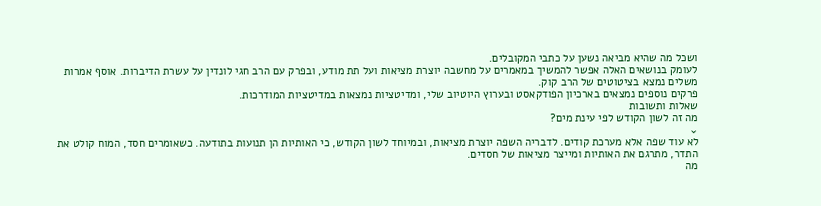ושכל מה שהיא מביאה נשען על כתבי המקובלים.
לעומק בנושאים האלה אפשר להמשיך במאמרים על מחשבה יוצרת מציאות ועל תת מודע, ובפרק עם הרב חגי לונדין על עשרת הדיברות. אוסף אמרות משלים נמצא בציטוטים של הרב קוק.
פרקים נוספים נמצאים בארכיון הפודקאסט ובערוץ היוטיוב שלי, ומדיטציות נמצאות במדיטציות המודרכות.
שאלות ותשובות
מה זה לשון הקודש לפי עינת מים?
⌄
לא עוד שפה אלא מערכת קודים. לדבריה השפה יוצרת מציאות, ובמיוחד לשון הקודש, כי האותיות הן תנועות בתודעה. כשאומרים חסד, המוח קולט את התדר, מתרגם את האותיות ומייצר מציאות של חסדים.
מה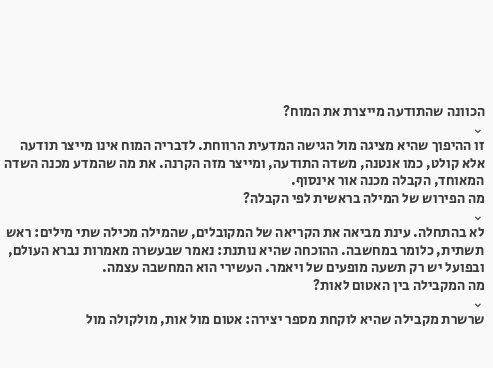הכוונה שהתודעה מייצרת את המוח?
⌄
זו ההיפוך שהיא מציגה מול הגישה המדעית הרווחת. לדבריה המוח אינו מייצר תודעה אלא קולט, כמו אנטנה, משדה התודעה, ומייצר מזה הקרנה. את מה שהמדע מכנה השדה המאוחד, הקבלה מכנה אור אינסוף.
מה הפירוש של המילה בראשית לפי הקבלה?
⌄
לא בהתחלה. עינת מביאה את הקריאה של המקובלים, שהמילה מכילה שתי מילים: ראש תשתית, כלומר במחשבה. ההוכחה שהיא נותנת: נאמר שבעשרה מאמרות נברא העולם, ובפועל יש רק תשעה מופעים של ויאמר. העשירי הוא המחשבה עצמה.
מה המקבילה בין האטום לאות?
⌄
שרשרת מקבילה שהיא לוקחת מספר יצירה: אטום מול אות, מולקולה מול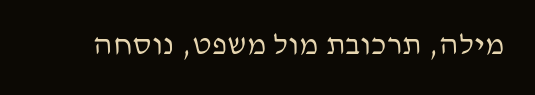מילה, תרכובת מול משפט, נוסחה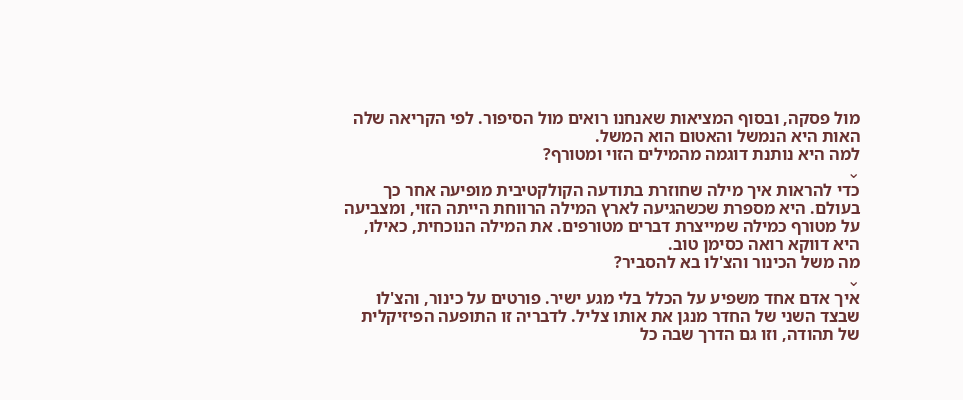מול פסקה, ובסוף המציאות שאנחנו רואים מול הסיפור. לפי הקריאה שלה האות היא הנמשל והאטום הוא המשל.
למה היא נותנת דוגמה מהמילים הזוי ומטורף?
⌄
כדי להראות איך מילה שחוזרת בתודעה הקולקטיבית מופיעה אחר כך בעולם. היא מספרת שכשהגיעה לארץ המילה הרווחת הייתה הזוי, ומצביעה על מטורף כמילה שמייצרת דברים מטורפים. את המילה הנוכחית, כאילו, היא דווקא רואה כסימן טוב.
מה משל הכינור והצ'לו בא להסביר?
⌄
איך אדם אחד משפיע על הכלל בלי מגע ישיר. פורטים על כינור, והצ'לו שבצד השני של החדר מנגן את אותו צליל. לדבריה זו התופעה הפיזיקלית של תהודה, וזו גם הדרך שבה כל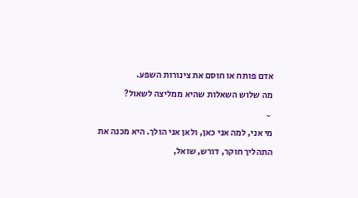אדם פותח או חוסם את צינורות השפע.
מה שלוש השאלות שהיא ממליצה לשאול?
⌄
מי אני, למה אני כאן, ולאן אני הולך. היא מכנה את התהליך חוקר, דורש, שואל,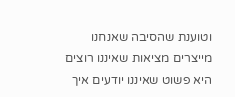וטוענת שהסיבה שאנחנו מייצרים מציאות שאיננו רוצים היא פשוט שאיננו יודעים איך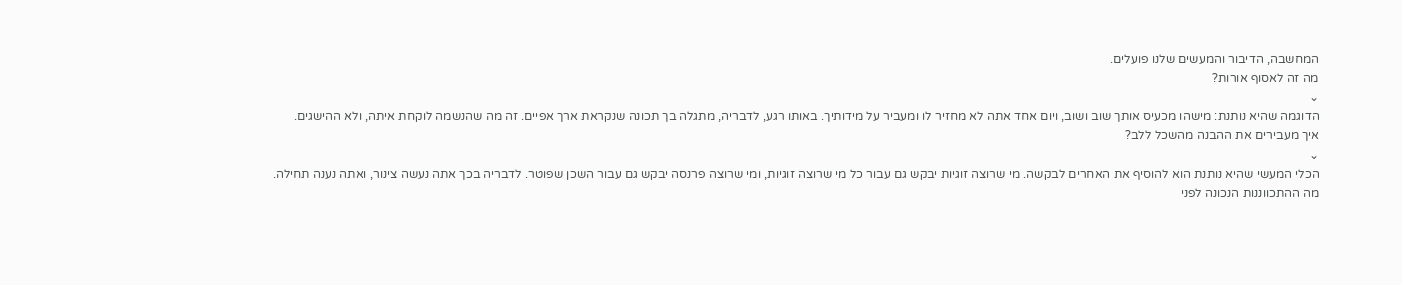המחשבה, הדיבור והמעשים שלנו פועלים.
מה זה לאסוף אורות?
⌄
הדוגמה שהיא נותנת: מישהו מכעיס אותך שוב ושוב, ויום אחד אתה לא מחזיר לו ומעביר על מידותיך. באותו רגע, לדבריה, מתגלה בך תכונה שנקראת ארך אפיים. זה מה שהנשמה לוקחת איתה, ולא ההישגים.
איך מעבירים את ההבנה מהשכל ללב?
⌄
הכלי המעשי שהיא נותנת הוא להוסיף את האחרים לבקשה. מי שרוצה זוגיות יבקש גם עבור כל מי שרוצה זוגיות, ומי שרוצה פרנסה יבקש גם עבור השכן שפוטר. לדבריה בכך אתה נעשה צינור, ואתה נענה תחילה.
מה ההתכווננות הנכונה לפני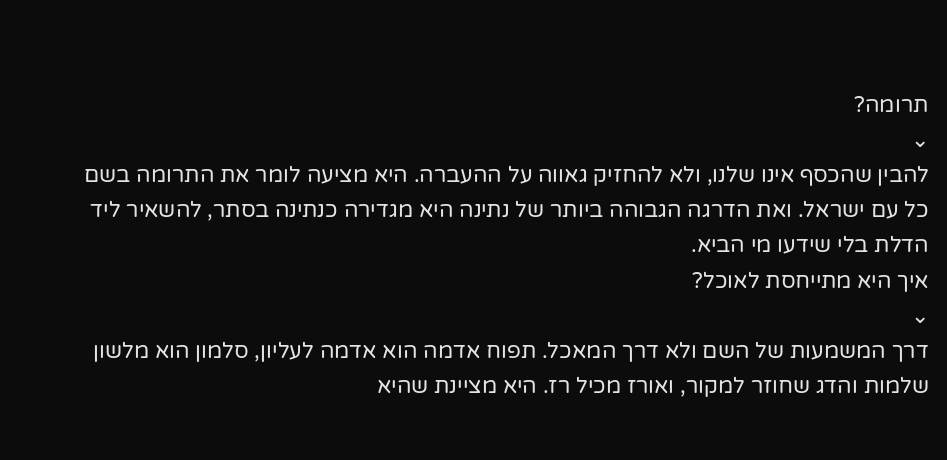תרומה?
⌄
להבין שהכסף אינו שלנו, ולא להחזיק גאווה על ההעברה. היא מציעה לומר את התרומה בשם כל עם ישראל. ואת הדרגה הגבוהה ביותר של נתינה היא מגדירה כנתינה בסתר, להשאיר ליד הדלת בלי שידעו מי הביא.
איך היא מתייחסת לאוכל?
⌄
דרך המשמעות של השם ולא דרך המאכל. תפוח אדמה הוא אדמה לעליון, סלמון הוא מלשון שלמות והדג שחוזר למקור, ואורז מכיל רז. היא מציינת שהיא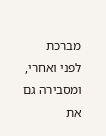מברכת לפני ואחרי, ומסבירה גם את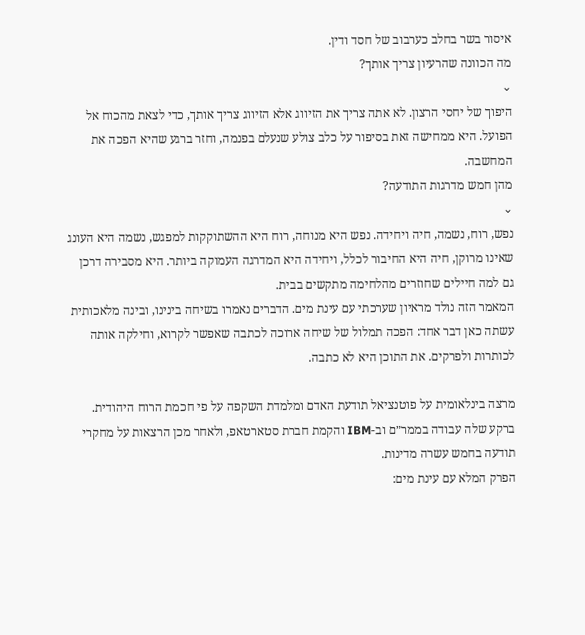איסור בשר בחלב כערבוב של חסד ודין.
מה הכוונה שהרעיון צריך אותך?
⌄
היפוך של יחסי הרצון. לא אתה צריך את הזיווג אלא הזיווג צריך אותך, כדי לצאת מהכוח אל הפועל. היא ממחישה זאת בסיפור על כלב צולע שנעלם בפנמה, וחזר ברגע שהיא הפכה את המחשבה.
מהן חמש מדרגות התודעה?
⌄
נפש, רוח, נשמה, חיה ויחידה. נפש היא מנוחה, רוח היא ההשתוקקות למפגש, נשמה היא העונג שאינו מרוקן, חיה היא החיבור לכלל, ויחידה היא המדרגה העמוקה ביותר. היא מסבירה דרכן גם למה חיילים שחוזרים מהלחימה מתקשים בבית.
המאמר הזה נולד מראיון שערכתי עם עינת מים. הדברים נאמרו בשיחה בינינו, ובינה מלאכותית עשתה כאן דבר אחד: הפכה תמלול של שיחה ארוכה לכתבה שאפשר לקרוא, וחילקה אותה לכותרות ולפרקים. את התוכן היא לא כתבה.

מרצה בינלאומית על פוטנציאל תודעת האדם ומלמדת השקפה על פי חכמת הרוח היהודית. ברקע שלה עבודה בממר״ם וב-IBM והקמת חברת סטארטאפ, ולאחר מכן הרצאות על מחקרי תודעה בחמש עשרה מדינות.
הפרק המלא עם עינת מים: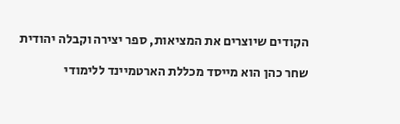הקודים שיוצרים את המציאות, ספר יצירה וקבלה יהודית

שחר כהן הוא מייסד מכללת הארטמיינד ללימודי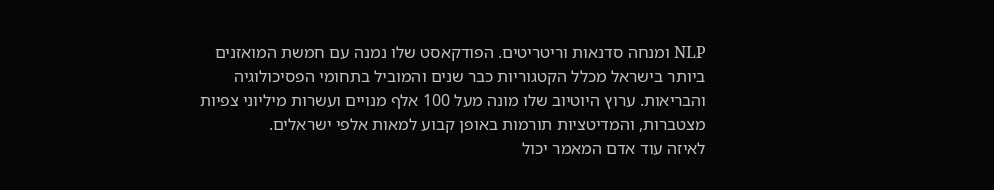NLP ומנחה סדנאות וריטריטים. הפודקאסט שלו נמנה עם חמשת המואזנים ביותר בישראל מכלל הקטגוריות כבר שנים והמוביל בתחומי הפסיכולוגיה והבריאות. ערוץ היוטיוב שלו מונה מעל 100 אלף מנויים ועשרות מיליוני צפיות מצטברות, והמדיטציות תורמות באופן קבוע למאות אלפי ישראלים.
לאיזה עוד אדם המאמר יכול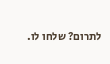לתרום? שלחו לו.